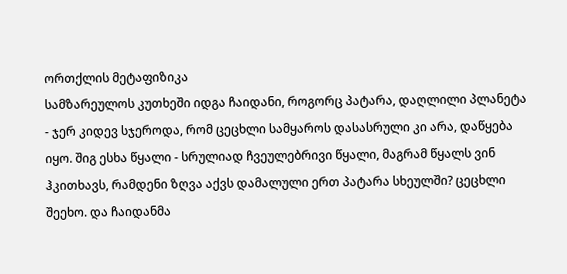ორთქლის მეტაფიზიკა
სამზარეულოს კუთხეში იდგა ჩაიდანი, როგორც პატარა, დაღლილი პლანეტა - ჯერ კიდევ სჯეროდა, რომ ცეცხლი სამყაროს დასასრული კი არა, დაწყება იყო. შიგ ესხა წყალი - სრულიად ჩვეულებრივი წყალი, მაგრამ წყალს ვინ ჰკითხავს, რამდენი ზღვა აქვს დამალული ერთ პატარა სხეულში? ცეცხლი შეეხო. და ჩაიდანმა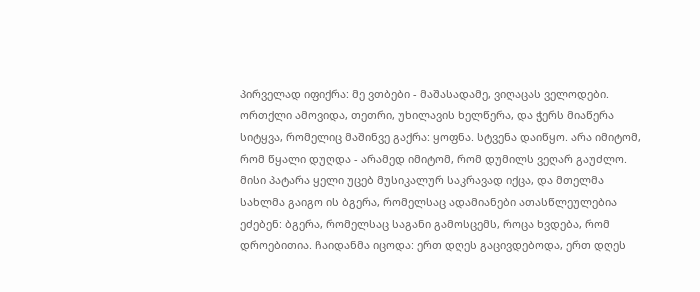პირველად იფიქრა: მე ვთბები - მაშასადამე, ვიღაცას ველოდები. ორთქლი ამოვიდა, თეთრი, უხილავის ხელწერა, და ჭერს მიაწერა სიტყვა, რომელიც მაშინვე გაქრა: ყოფნა. სტვენა დაიწყო. არა იმიტომ, რომ წყალი დუღდა - არამედ იმიტომ, რომ დუმილს ვეღარ გაუძლო. მისი პატარა ყელი უცებ მუსიკალურ საკრავად იქცა, და მთელმა სახლმა გაიგო ის ბგერა, რომელსაც ადამიანები ათასწლეულებია ეძებენ: ბგერა, რომელსაც საგანი გამოსცემს, როცა ხვდება, რომ დროებითია. ჩაიდანმა იცოდა: ერთ დღეს გაცივდებოდა, ერთ დღეს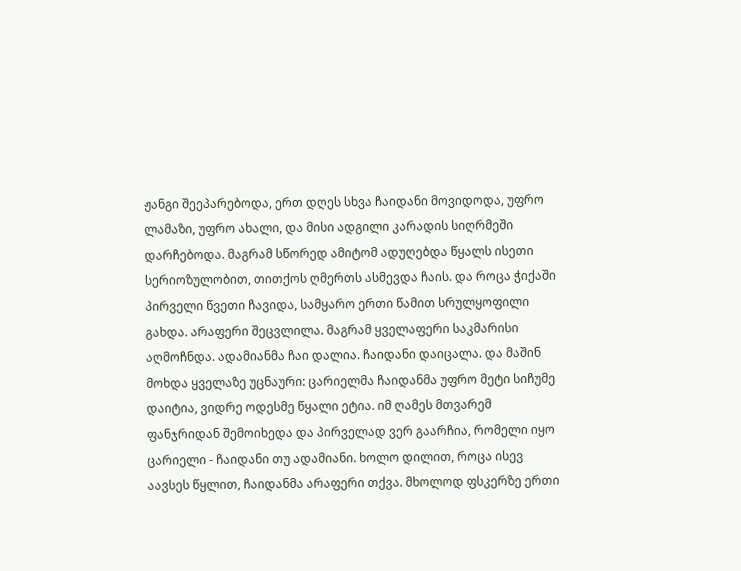ჟანგი შეეპარებოდა, ერთ დღეს სხვა ჩაიდანი მოვიდოდა, უფრო ლამაზი, უფრო ახალი, და მისი ადგილი კარადის სიღრმეში დარჩებოდა. მაგრამ სწორედ ამიტომ ადუღებდა წყალს ისეთი სერიოზულობით, თითქოს ღმერთს ასმევდა ჩაის. და როცა ჭიქაში პირველი წვეთი ჩავიდა, სამყარო ერთი წამით სრულყოფილი გახდა. არაფერი შეცვლილა. მაგრამ ყველაფერი საკმარისი აღმოჩნდა. ადამიანმა ჩაი დალია. ჩაიდანი დაიცალა. და მაშინ მოხდა ყველაზე უცნაური: ცარიელმა ჩაიდანმა უფრო მეტი სიჩუმე დაიტია, ვიდრე ოდესმე წყალი ეტია. იმ ღამეს მთვარემ ფანჯრიდან შემოიხედა და პირველად ვერ გაარჩია, რომელი იყო ცარიელი - ჩაიდანი თუ ადამიანი. ხოლო დილით, როცა ისევ აავსეს წყლით, ჩაიდანმა არაფერი თქვა. მხოლოდ ფსკერზე ერთი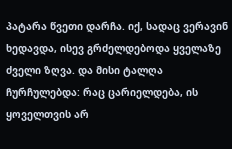პატარა წვეთი დარჩა. იქ, სადაც ვერავინ ხედავდა, ისევ გრძელდებოდა ყველაზე ძველი ზღვა. და მისი ტალღა ჩურჩულებდა: რაც ცარიელდება, ის ყოველთვის არ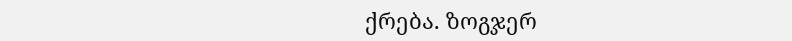ქრება. ზოგჯერ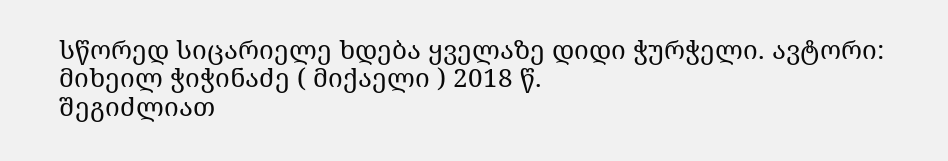სწორედ სიცარიელე ხდება ყველაზე დიდი ჭურჭელი. ავტორი: მიხეილ ჭიჭინაძე ( მიქაელი ) 2018 წ.
შეგიძლიათ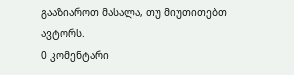გააზიაროთ მასალა, თუ მიუთითებთ ავტორს.
0 კომენტარი